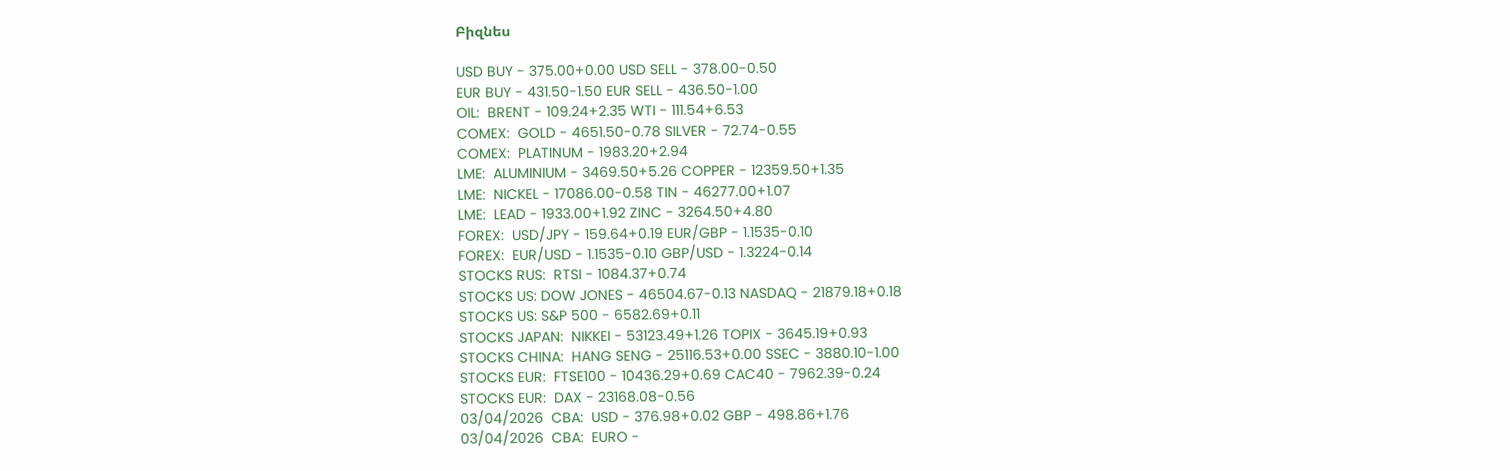Բիզնես

USD BUY - 375.00+0.00 USD SELL - 378.00-0.50
EUR BUY - 431.50-1.50 EUR SELL - 436.50-1.00
OIL:  BRENT - 109.24+2.35 WTI - 111.54+6.53
COMEX:  GOLD - 4651.50-0.78 SILVER - 72.74-0.55
COMEX:  PLATINUM - 1983.20+2.94
LME:  ALUMINIUM - 3469.50+5.26 COPPER - 12359.50+1.35
LME:  NICKEL - 17086.00-0.58 TIN - 46277.00+1.07
LME:  LEAD - 1933.00+1.92 ZINC - 3264.50+4.80
FOREX:  USD/JPY - 159.64+0.19 EUR/GBP - 1.1535-0.10
FOREX:  EUR/USD - 1.1535-0.10 GBP/USD - 1.3224-0.14
STOCKS RUS:  RTSI - 1084.37+0.74
STOCKS US: DOW JONES - 46504.67-0.13 NASDAQ - 21879.18+0.18
STOCKS US: S&P 500 - 6582.69+0.11
STOCKS JAPAN:  NIKKEI - 53123.49+1.26 TOPIX - 3645.19+0.93
STOCKS CHINA:  HANG SENG - 25116.53+0.00 SSEC - 3880.10-1.00
STOCKS EUR:  FTSE100 - 10436.29+0.69 CAC40 - 7962.39-0.24
STOCKS EUR:  DAX - 23168.08-0.56
03/04/2026  CBA:  USD - 376.98+0.02 GBP - 498.86+1.76
03/04/2026  CBA:  EURO -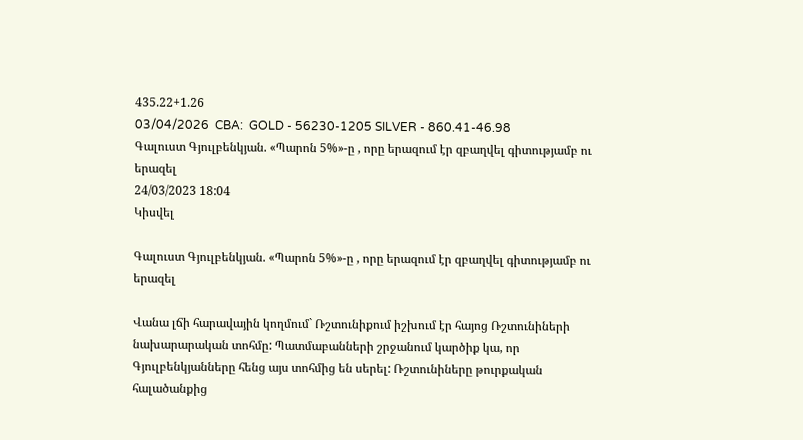435.22+1.26
03/04/2026  CBA:  GOLD - 56230-1205 SILVER - 860.41-46.98
Գալուստ Գյուլբենկյան. «Պարոն 5%»-ը , որը երազում էր զբաղվել գիտությամբ ու երազել
24/03/2023 18:04
Կիսվել

Գալուստ Գյուլբենկյան. «Պարոն 5%»-ը , որը երազում էր զբաղվել գիտությամբ ու երազել

Վանա լճի հարավային կողմում` Ռշտունիքում իշխում էր հայոց Ռշտունիների նախարարական տոհմը: Պատմաբանների շրջանում կարծիք կա, որ Գյուլբենկյանները հենց այս տոհմից են սերել: Ռշտունիները թուրքական հալածանքից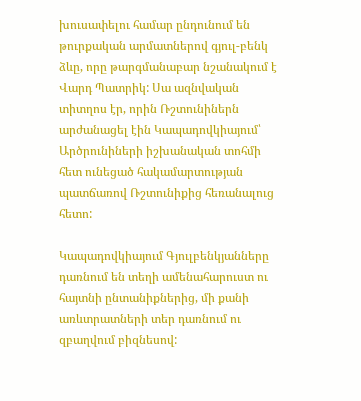խուսափելու համար ընդունում են թուրքական արմատներով գյուլ-բենկ ձևը, որը թարգմանաբար նշանակում է Վարդ Պատրիկ: Սա ազնվական տիտղոս էր, որին Ռշտունիներն արժանացել էին Կապադովկիայում՝ Արծրունիների իշխանական տոհմի հետ ունեցած հակամարտության պատճառով Ռշտունիքից հեռանալուց հետո:

Կապադովկիայում Գյուլբենկյանները դառնում են տեղի ամենահարուստ ու հայտնի ընտանիքներից, մի քանի առևտրատների տեր դառնում ու զբաղվում բիզնեսով: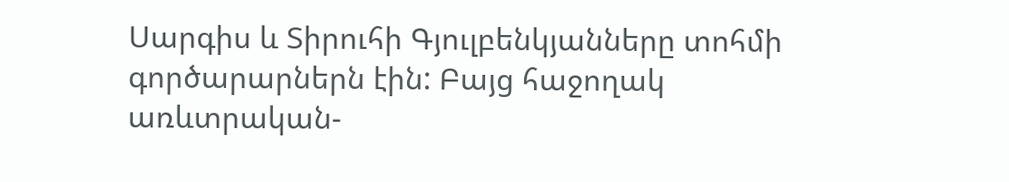Սարգիս և Տիրուհի Գյուլբենկյանները տոհմի գործարարներն էին: Բայց հաջողակ առևտրական-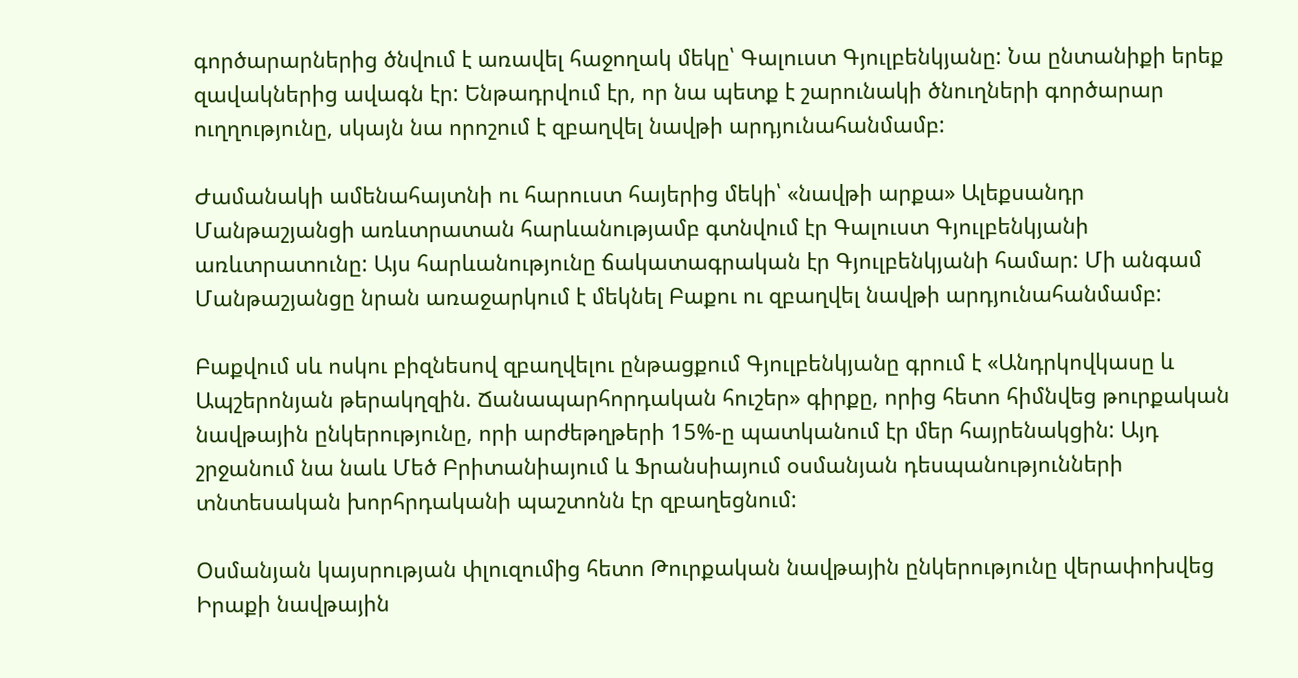գործարարներից ծնվում է առավել հաջողակ մեկը՝ Գալուստ Գյուլբենկյանը: Նա ընտանիքի երեք զավակներից ավագն էր: Ենթադրվում էր, որ նա պետք է շարունակի ծնուղների գործարար ուղղությունը, սկայն նա որոշում է զբաղվել նավթի արդյունահանմամբ:

Ժամանակի ամենահայտնի ու հարուստ հայերից մեկի՝ «նավթի արքա» Ալեքսանդր Մանթաշյանցի առևտրատան հարևանությամբ գտնվում էր Գալուստ Գյուլբենկյանի առևտրատունը: Այս հարևանությունը ճակատագրական էր Գյուլբենկյանի համար: Մի անգամ Մանթաշյանցը նրան առաջարկում է մեկնել Բաքու ու զբաղվել նավթի արդյունահանմամբ:

Բաքվում սև ոսկու բիզնեսով զբաղվելու ընթացքում Գյուլբենկյանը գրում է «Անդրկովկասը և Ապշերոնյան թերակղզին. Ճանապարհորդական հուշեր» գիրքը, որից հետո հիմնվեց թուրքական նավթային ընկերությունը, որի արժեթղթերի 15%-ը պատկանում էր մեր հայրենակցին: Այդ շրջանում նա նաև Մեծ Բրիտանիայում և Ֆրանսիայում օսմանյան դեսպանությունների տնտեսական խորհրդականի պաշտոնն էր զբաղեցնում:

Օսմանյան կայսրության փլուզումից հետո Թուրքական նավթային ընկերությունը վերափոխվեց Իրաքի նավթային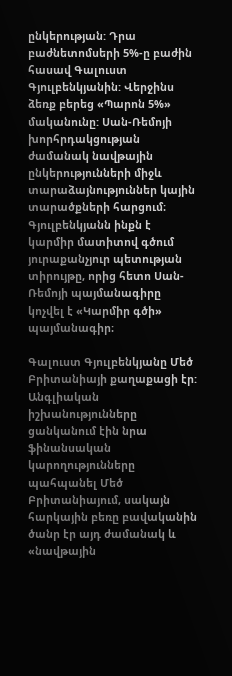ընկերության: Դրա բաժնետոմսերի 5%-ը բաժին հասավ Գալուստ Գյուլբենկյանին: Վերջինս ձեռք բերեց «Պարոն 5%» մականունը: Սան-Ռեմոյի խորհրդակցության ժամանակ նավթային ընկերությունների միջև տարաձայնություններ կային տարածքների հարցում։ Գյուլբենկյանն ինքն է կարմիր մատիտով գծում յուրաքանչյուր պետության տիրույթը, որից հետո Սան-Ռեմոյի պայմանագիրը կոչվել է «Կարմիր գծի» պայմանագիր։

Գալուստ Գյուլբենկյանը Մեծ Բրիտանիայի քաղաքացի էր: Անգլիական իշխանությունները ցանկանում էին նրա ֆինանսական կարողությունները պահպանել Մեծ Բրիտանիայում, սակայն հարկային բեռը բավականին ծանր էր այդ ժամանակ և «նավթային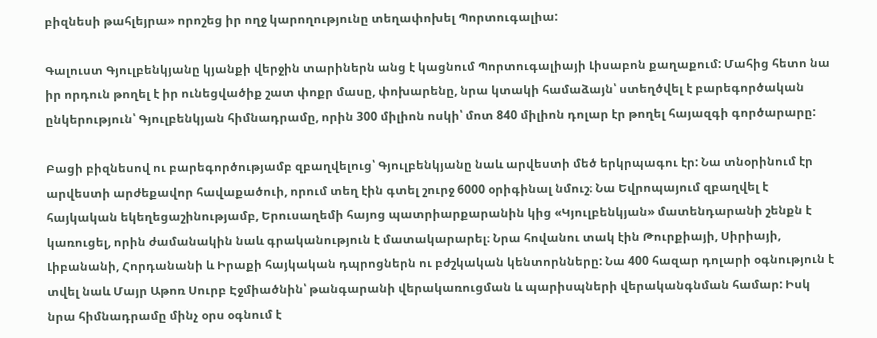բիզնեսի թահլեյրա» որոշեց իր ողջ կարողությունը տեղափոխել Պորտուգալիա:

Գալուստ Գյուլբենկյանը կյանքի վերջին տարիներն անց է կացնում Պորտուգալիայի Լիսաբոն քաղաքում: Մահից հետո նա իր որդուն թողել է իր ունեցվածիք շատ փոքր մասը, փոխարենը, նրա կտակի համաձայն՝ ստեղծվել է բարեգործական ընկերություն՝ Գյուլբենկյան հիմնադրամը, որին 300 միլիոն ոսկի՝ մոտ 840 միլիոն դոլար էր թողել հայազգի գործարարը:

Բացի բիզնեսով ու բարեգործությամբ զբաղվելուց՝ Գյուլբենկյանը նաև արվեստի մեծ երկրպագու էր: Նա տնօրինում էր արվեստի արժեքավոր հավաքածուի, որում տեղ էին գտել շուրջ 6000 օրիգինալ նմուշ։ Նա Եվրոպայում զբաղվել է հայկական եկեղեցաշինությամբ, Երուսաղեմի հայոց պատրիարքարանին կից «Կյուլբենկյան» մատենդարանի շենքն է կառուցել, որին ժամանակին նաև գրականություն է մատակարարել։ Նրա հովանու տակ էին Թուրքիայի, Սիրիայի, Լիբանանի, Հորդանանի և Իրաքի հայկական դպրոցներն ու բժշկական կենտորնները: Նա 400 հազար դոլարի օգնություն է տվել նաև Մայր Աթոռ Սուրբ Էջմիածնին՝ թանգարանի վերակառուցման և պարիսպների վերականգնման համար: Իսկ նրա հիմնադրամը մինչ օրս օգնում է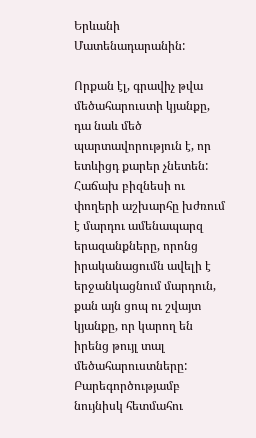Երևանի Մատենադարանին:

Որքան էլ, գրավիչ թվա մեծահարուստի կյանքը, դա նաև մեծ պարտավորություն է, որ ետևիցդ քարեր չնետեն: Հաճախ բիզնեսի ու փողերի աշխարհը խժռում է մարդու ամենապարզ երազանքները, որոնց իրականացումն ավելի է երջանկացնում մարդուն, քան այն ցոպ ու շվայտ կյանքը, որ կարող են իրենց թույլ տալ մեծահարուստները: Բարեգործությամբ նույնիսկ հետմահու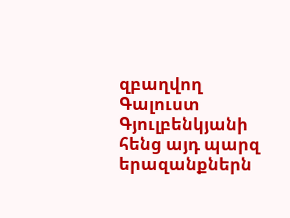զբաղվող Գալուստ Գյուլբենկյանի հենց այդ պարզ երազանքներն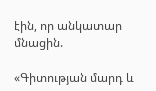էին, որ անկատար մնացին.

«Գիտության մարդ և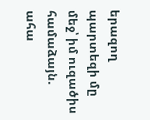երազող պարտեզի մը մեջ՝ իմ ուզածիս համաձայն. ահա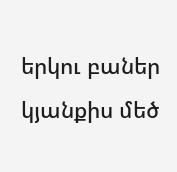երկու բաներ կյանքիս մեծ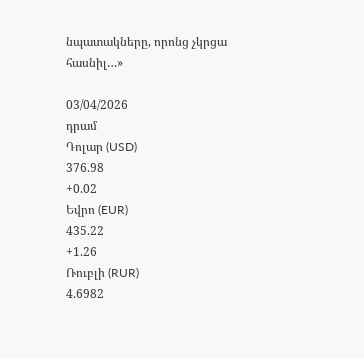նպատակները, որոնց չկրցա հասնիլ…»

03/04/2026
դրամ
Դոլար (USD)
376.98
+0.02
Եվրո (EUR)
435.22
+1.26
Ռուբլի (RUR)
4.6982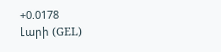+0.0178
Լարի (GEL)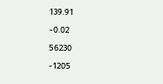139.91
-0.02
56230
-1205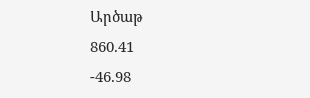Արծաթ
860.41
-46.98